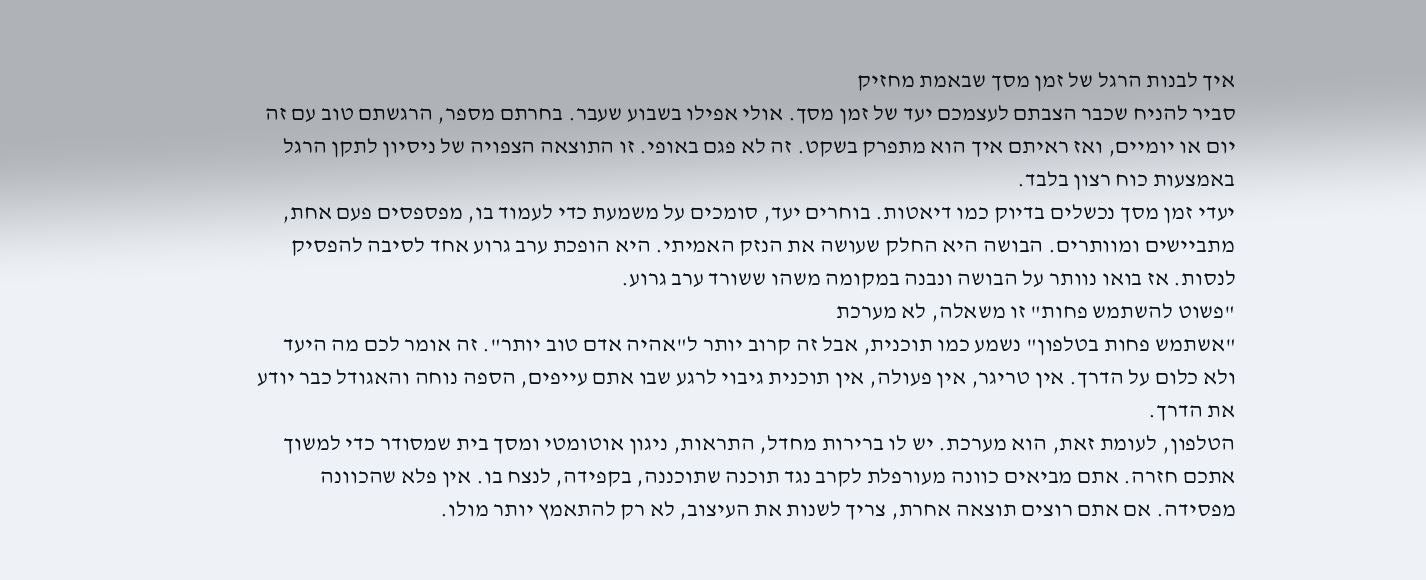איך לבנות הרגל של זמן מסך שבאמת מחזיק
סביר להניח שכבר הצבתם לעצמכם יעד של זמן מסך. אולי אפילו בשבוע שעבר. בחרתם מספר, הרגשתם טוב עם זה יום או יומיים, ואז ראיתם איך הוא מתפרק בשקט. זה לא פגם באופי. זו התוצאה הצפויה של ניסיון לתקן הרגל באמצעות כוח רצון בלבד.
יעדי זמן מסך נכשלים בדיוק כמו דיאטות. בוחרים יעד, סומכים על משמעת כדי לעמוד בו, מפספסים פעם אחת, מתביישים ומוותרים. הבושה היא החלק שעושה את הנזק האמיתי. היא הופכת ערב גרוע אחד לסיבה להפסיק לנסות. אז בואו נוותר על הבושה ונבנה במקומה משהו ששורד ערב גרוע.
"פשוט להשתמש פחות" זו משאלה, לא מערכת
"אשתמש פחות בטלפון" נשמע כמו תוכנית, אבל זה קרוב יותר ל"אהיה אדם טוב יותר". זה אומר לכם מה היעד ולא כלום על הדרך. אין טריגר, אין פעולה, אין תוכנית גיבוי לרגע שבו אתם עייפים, הספה נוחה והאגודל כבר יודע את הדרך.
הטלפון, לעומת זאת, הוא מערכת. יש לו ברירות מחדל, התראות, ניגון אוטומטי ומסך בית שמסודר כדי למשוך אתכם חזרה. אתם מביאים כוונה מעורפלת לקרב נגד תוכנה שתוכננה, בקפידה, לנצח בו. אין פלא שהכוונה מפסידה. אם אתם רוצים תוצאה אחרת, צריך לשנות את העיצוב, לא רק להתאמץ יותר מולו.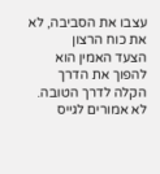עצבו את הסביבה, לא את כוח הרצון
הצעד האמין הוא להפוך את הדרך הקלה לדרך הטובה. לא אמורים לגייס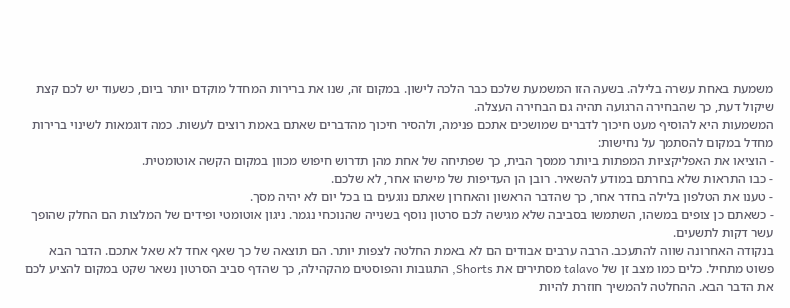משמעת באחת עשרה בלילה. בשעה הזו המשמעת שלכם כבר הלכה לישון. במקום זה, שנו את ברירות המחדל מוקדם יותר ביום, כשעוד יש לכם קצת שיקול דעת, כך שהבחירה הרגועה תהיה גם הבחירה העצלה.
המשמעות היא להוסיף מעט חיכוך לדברים שמושכים אתכם פנימה, ולהסיר חיכוך מהדברים שאתם באמת רוצים לעשות. כמה דוגמאות לשינוי ברירות מחדל במקום להסתמך על נחישות:
- הוציאו את האפליקציות המפתות ביותר ממסך הבית, כך שפתיחה של אחת מהן תדרוש חיפוש מכוון במקום הקשה אוטומטית.
- כבו התראות שלא בחרתם במודע להשאיר. רובן הן העדיפות של מישהו אחר, לא שלכם.
- טענו את הטלפון בלילה בחדר אחר, כך שהדבר הראשון והאחרון שאתם נוגעים בו בכל יום לא יהיה מסך.
- כשאתם כן צופים במשהו, השתמשו בסביבה שלא מגישה לכם סרטון נוסף בשנייה שהנוכחי נגמר. ניגון אוטומטי ופידים של המלצות הם החלק שהופך עשר דקות לתשעים.
בנקודה האחרונה שווה להתעכב. הרבה ערבים אבודים הם לא באמת החלטה לצפות יותר. הם תוצאה של כך שאף אחד לא שאל אתכם. הדבר הבא פשוט מתחיל. כלים כמו מצב זן של talavo מסתירים את Shorts, התגובות והפוסטים מהקהילה, כך שהדף סביב הסרטון נשאר שקט במקום להציע לכם את הדבר הבא. ההחלטה להמשיך חוזרת להיות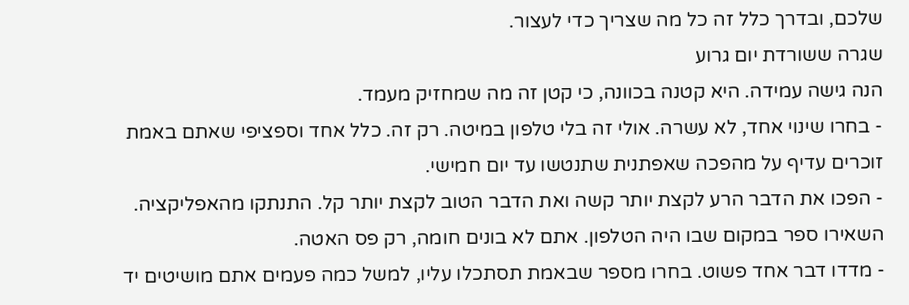שלכם, ובדרך כלל זה כל מה שצריך כדי לעצור.
שגרה ששורדת יום גרוע
הנה גישה עמידה. היא קטנה בכוונה, כי קטן זה מה שמחזיק מעמד.
- בחרו שינוי אחד, לא עשרה. אולי זה בלי טלפון במיטה. רק זה. כלל אחד וספציפי שאתם באמת זוכרים עדיף על מהפכה שאפתנית שתנטשו עד יום חמישי.
- הפכו את הדבר הרע לקצת יותר קשה ואת הדבר הטוב לקצת יותר קל. התנתקו מהאפליקציה. השאירו ספר במקום שבו היה הטלפון. אתם לא בונים חומה, רק פס האטה.
- מדדו דבר אחד פשוט. בחרו מספר שבאמת תסתכלו עליו, למשל כמה פעמים אתם מושיטים יד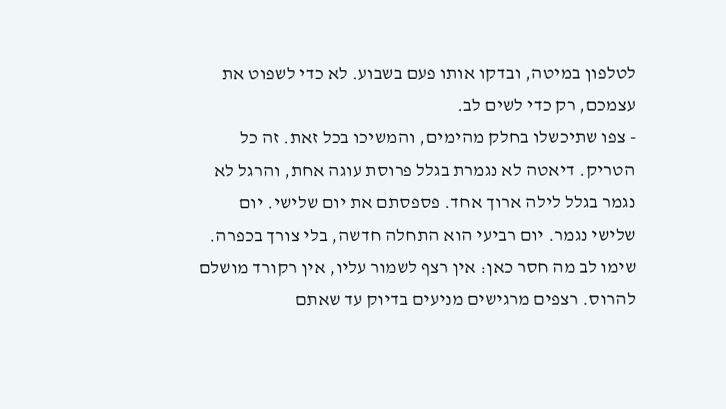לטלפון במיטה, ובדקו אותו פעם בשבוע. לא כדי לשפוט את עצמכם, רק כדי לשים לב.
- צפו שתיכשלו בחלק מהימים, והמשיכו בכל זאת. זה כל הטריק. דיאטה לא נגמרת בגלל פרוסת עוגה אחת, והרגל לא נגמר בגלל לילה ארוך אחד. פספסתם את יום שלישי. יום שלישי נגמר. יום רביעי הוא התחלה חדשה, בלי צורך בכפרה.
שימו לב מה חסר כאן: אין רצף לשמור עליו, אין רקורד מושלם להרוס. רצפים מרגישים מניעים בדיוק עד שאתם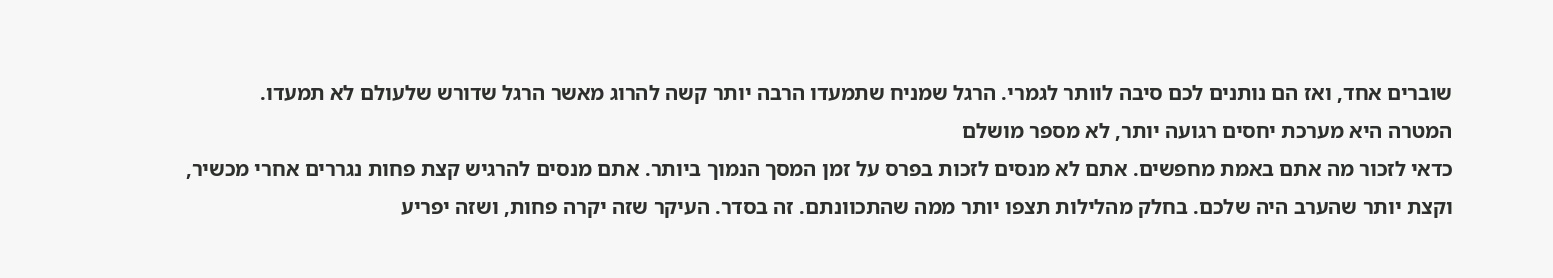שוברים אחד, ואז הם נותנים לכם סיבה לוותר לגמרי. הרגל שמניח שתמעדו הרבה יותר קשה להרוג מאשר הרגל שדורש שלעולם לא תמעדו.
המטרה היא מערכת יחסים רגועה יותר, לא מספר מושלם
כדאי לזכור מה אתם באמת מחפשים. אתם לא מנסים לזכות בפרס על זמן המסך הנמוך ביותר. אתם מנסים להרגיש קצת פחות נגררים אחרי מכשיר, וקצת יותר שהערב היה שלכם. בחלק מהלילות תצפו יותר ממה שהתכוונתם. זה בסדר. העיקר שזה יקרה פחות, ושזה יפריע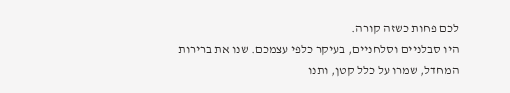לכם פחות כשזה קורה.
היו סבלניים וסלחניים, בעיקר כלפי עצמכם. שנו את ברירות המחדל, שמרו על כלל קטן, ותנו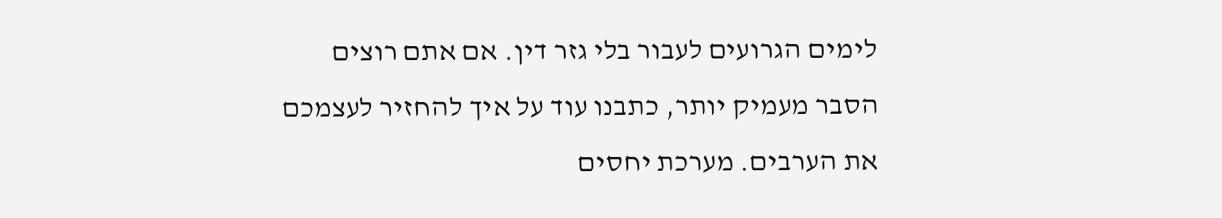לימים הגרועים לעבור בלי גזר דין. אם אתם רוצים הסבר מעמיק יותר, כתבנו עוד על איך להחזיר לעצמכם את הערבים. מערכת יחסים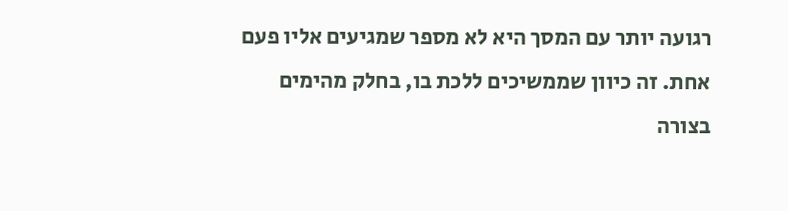רגועה יותר עם המסך היא לא מספר שמגיעים אליו פעם אחת. זה כיוון שממשיכים ללכת בו, בחלק מהימים בצורה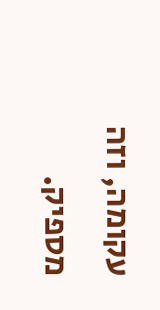עקומה, וזה מספיק.